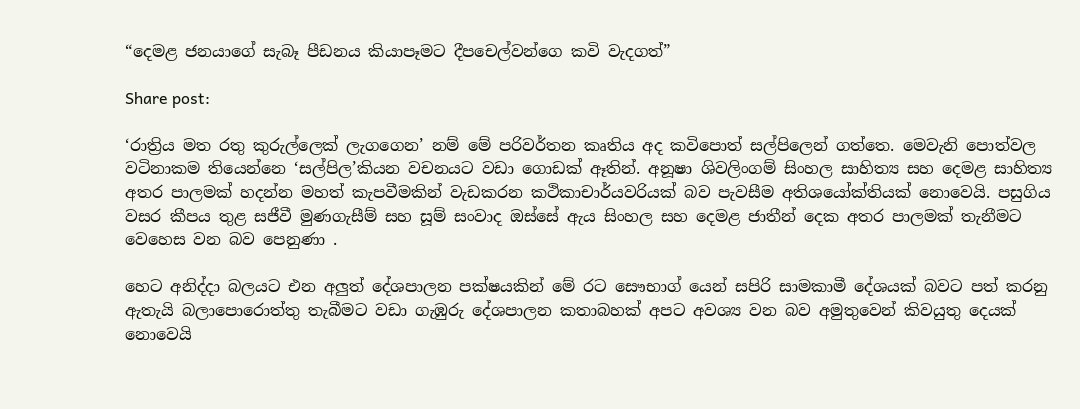“දෙමළ ජනයාගේ සැබෑ පීඩනය කියාපෑමට දීපචෙල්වන්ගෙ කවි වැදගත්”

Share post:

‘රාත්‍රිය මත රතු කුරුල්ලෙක් ලැගගෙන’ නම් මේ පරිවර්තන කෘතිය අද කවිපොත් සල්පිලෙන් ගත්තෙ. මෙවැනි පොත්වල වටිනාකම තියෙන්නෙ ‘සල්පිල’කියන වචනයට වඩා ගොඩක් ඈතින්. අනූෂා ශිවලිංගම් සිංහල සාහිත්‍ය සහ දෙමළ සාහිත්‍ය අතර පාලමක් හදන්න මහත් කැපවීමකින් වැඩකරන කථිකාචාර්යවරියක් බව පැවසීම අතිශයෝක්තියක් නොවෙයි. පසුගිය වසර කීපය තුළ සජීවී මුණගැසීම් සහ සූම් සංවාද ඔස්සේ ඇය සිංහල සහ දෙමළ ජාතීන් දෙක අතර පාලමක් තැනීමට වෙහෙස වන බව පෙනුණා .

හෙට අනිද්දා බලයට එන අලුත් දේශපාලන පක්ෂයකින් මේ රට සෞභාග්‍ යෙන් සපිරි සාමකාමී දේශයක් බවට පත් කරනු ඇතැයි බලාපොරොත්තු තැබීමට වඩා ගැඹුරු දේශපාලන කතාබහක් අපට අවශ්‍ය වන බව අමුතුවෙන් කිවයුතු දෙයක් නොවෙයි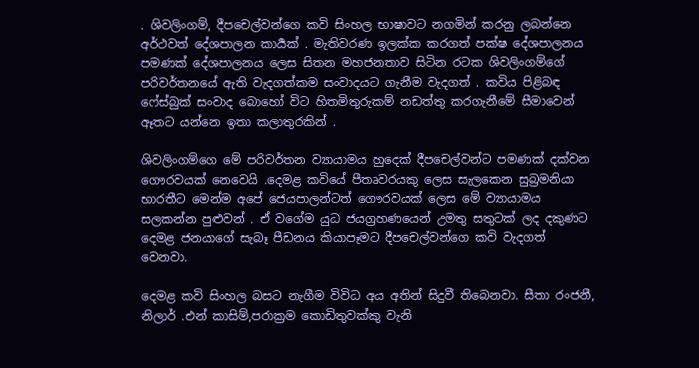. ශිවලිංගම්, දීපචෙල්වන්ගෙ කවි සිංහල භාෂාවට නගමින් කරනු ලබන්නෙ අර්ථවත් දේශපාලන කාර්‍යක් . මැතිවරණ ඉලක්ක කරගත් පක්ෂ දේශපාලනය පමණක් දේශපාලනය ලෙස සිතන මහජනතාව සිටින රටක ශිවලිංගම්ගේ පරිවර්තනයේ ඇති වැදගත්කම සංවාදයට ගැනීම වැදගත් . කවිය පිළිබඳ ෆේස්බුක් සංවාද බොහෝ විට හිතමිතුරුකම් නඩත්තු කරගැනීමේ සීමාවෙන් ඈතට යන්නෙ ඉතා කලාතුරකින් .

ශිවලිංගම්ගෙ මේ පරිවර්තන ව්‍යායාමය හුදෙක් දීපචෙල්වන්ට පමණක් දක්වන ගෞරවයක් නෙවෙයි .දෙමළ කවියේ පීතෘවරයකු ලෙස සැලකෙන සුබ්‍රමනියා භාරතීට මෙන්ම අපේ ජෙයපාලන්ටත් ගෞරවයක් ලෙස මේ ව්‍යායාමය සලකන්න පුළුවන් . ඒ වගේම යුධ ජයග්‍රහණයෙන් උමතු සතුටක් ලද දකුණට දෙමළ ජනයාගේ සැබෑ පීඩනය කියාපෑමට දීපචෙල්වන්ගෙ කවි වැදගත් වෙනවා.

දෙමළ කවි සිංහල බසට නැගීම විවිධ අය අතින් සිදුවී තිබෙනවා. සීතා රංජනී, නිලාර් .එන් කාසිම්,පරාක්‍රම කොඩිතුවක්කු වැනි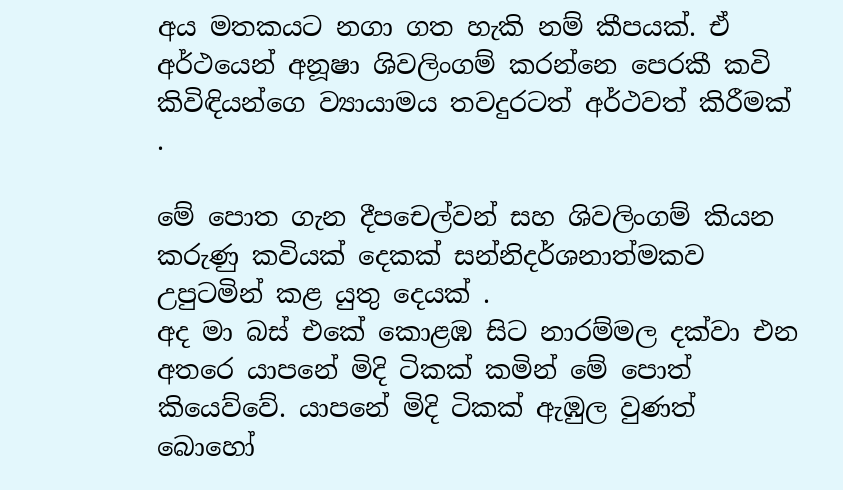අය මතකයට නගා ගත හැකි නම් කීපයක්. ඒ අර්ථයෙන් අනූෂා ශිවලිංගම් කරන්නෙ පෙරකී කවි කිවිඳියන්ගෙ ව්‍යායාමය තවදුරටත් අර්ථවත් කිරීමක් .

මේ පොත ගැන දීපචෙල්වන් සහ ශිවලිංගම් කියන කරුණු කවියක් දෙකක් සන්නිදර්ශනාත්මකව උපුටමින් කළ යුතු දෙයක් .
අද මා බස් එකේ කොළඹ සිට නාරම්මල දක්වා එන අතරෙ යාපනේ මිදි ටිකක් කමින් මේ පොත් කියෙව්වේ. යාපනේ මිදි ටිකක් ඇඹුල වුණත් බොහෝ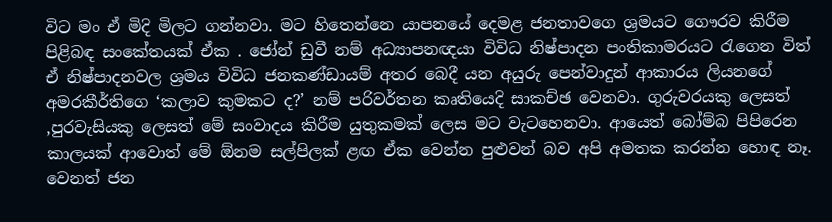විට මං ඒ මිදි මිලට ගන්නවා. මට හිතෙන්නෙ යාපනයේ දෙමළ ජනතාවගෙ ශ්‍රමයට ගෞරව කිරීම පිළිබඳ සංකේතයක් ඒක . ජෝන් ඩුවී නම් අධ්‍යාපනඥයා විවිධ නිෂ්පාදන පංතිකාමරයට රැගෙන විත් ඒ නිෂ්පාදනවල ශ්‍රමය විවිධ ජනකණ්ඩායම් අතර බෙදී යන අයුරු පෙන්වාදුන් ආකාරය ලියනගේ අමරකීර්තිගෙ ‘කලාව කුමකට ද?’ නම් පරිවර්තන කෘතියෙදි සාකච්ඡ වෙනවා. ගුරුවරයකු ලෙසත් ,පුරවැසියකු ලෙසත් මේ සංවාදය කිරීම යුතුකමක් ලෙස මට වැටහෙනවා. ආයෙත් බෝම්බ පිපිරෙන කාලයක් ආවොත් මේ ඕනම සල්පිලක් ළඟ ඒක වෙන්න පුළුවන් බව අපි අමතක කරන්න හොඳ නෑ. වෙනත් ජන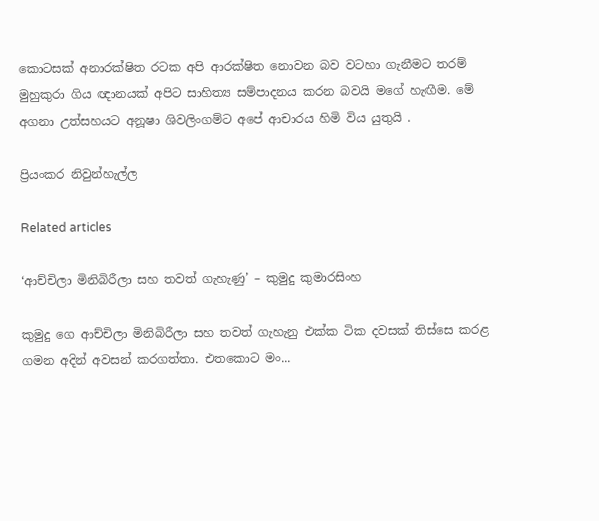කොටසක් අනාරක්ෂිත රටක අපි ආරක්ෂිත නොවන බව වටහා ගැනීමට තරම් මුහුකුරා ගිය ඥානයක් අපිට සාහිත්‍ය සම්පාදනය කරන බවයි මගේ හැඟීම. මේ අගනා උත්සහයට අනූෂා ශිවලිංගම්ට අපේ ආචාරය හිමි විය යුතුයි .

ප්‍රියංකර නිවුන්හැල්ල

Related articles

‘ආච්චිලා මිනිබිරීලා සහ තවත් ගැහැණු’ – කුමුදු කුමාරසිංහ

කුමුදු ගෙ ආච්චිලා මිනිබිරීලා සහ තවත් ගැහැනු එක්ක ටික දවසක් තිස්සෙ කරළ ගමන අදින් අවසන් කරගත්තා. එතකොට මං...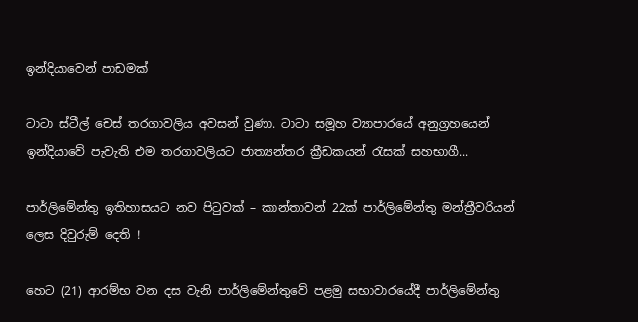ඉන්දියාවෙන් පාඩමක්

ටාටා ස්ටීල් චෙස් තරගාවලිය අවසන් වුණා. ටාටා සමූහ ව්‍යාපාරයේ අනුග්‍රහයෙන් ඉන්දියාවේ පැවැති එම තරගාවලියට ජාත්‍යන්තර ක්‍රීඩකයන් රැසක් සහභාගී...

පාර්ලිමේන්තු ඉතිහාසයට නව පිටුවක් – කාන්තාවන් 22ක් පාර්ලිමේන්තු මන්ත්‍රීවරියන් ලෙස දිවුරුම් දෙති !

හෙට (21) ආරම්භ වන දස වැනි පාර්ලිමේන්තුවේ පළමු සභාවාරයේදී පාර්ලිමේන්තු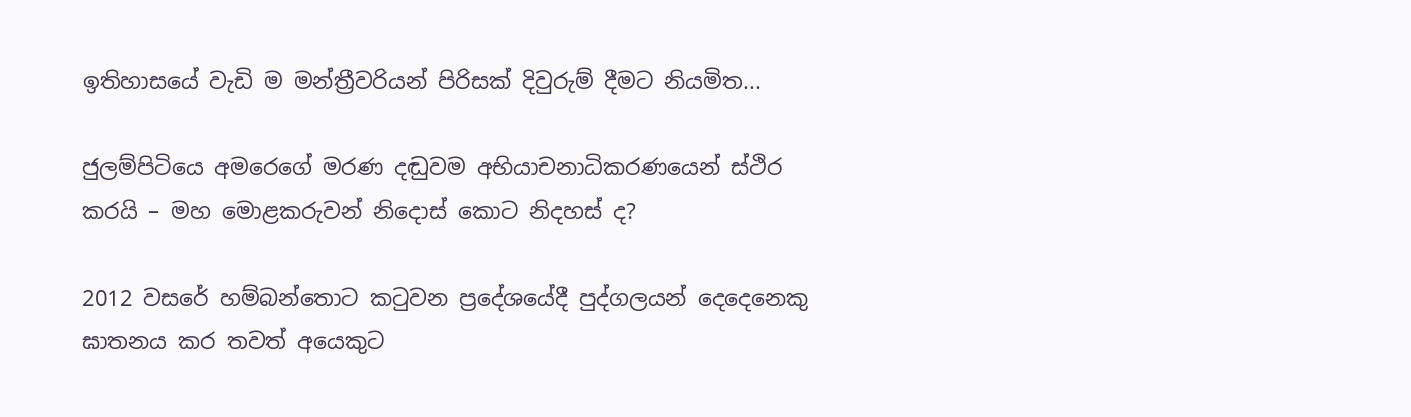ඉතිහාසයේ වැඩි ම මන්ත්‍රීවරියන් පිරිසක් දිවුරුම් දීමට නියමිත...

ජුලම්පිටියෙ අමරෙගේ මරණ දඬුවම අභියාචනාධිකරණයෙන් ස්ථිර කරයි – මහ මොළකරුවන් නිදොස් කොට නිදහස් ද?

2012 වසරේ හම්බන්තොට කටුවන ප්‍රදේශයේදී පුද්ගලයන් දෙදෙනෙකු ඝාතනය කර තවත් අයෙකුට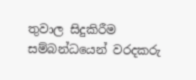තුවාල සිදුකිරීම සම්බන්ධයෙන් වරදකරු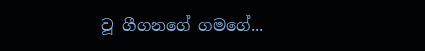වූ ගීගනගේ ගමගේ...